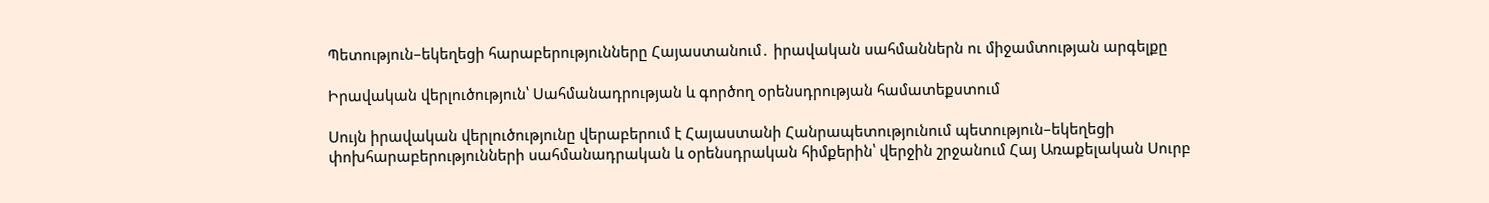Պետություն–եկեղեցի հարաբերությունները Հայաստանում․ իրավական սահմաններն ու միջամտության արգելքը

Իրավական վերլուծություն՝ Սահմանադրության և գործող օրենսդրության համատեքստում

Սույն իրավական վերլուծությունը վերաբերում է Հայաստանի Հանրապետությունում պետություն–եկեղեցի փոխհարաբերությունների սահմանադրական և օրենսդրական հիմքերին՝ վերջին շրջանում Հայ Առաքելական Սուրբ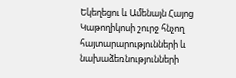Եկեղեցու և Ամենայն Հայոց Կաթողիկոսի շուրջ հնչող հայտարարությունների և նախաձեռնությունների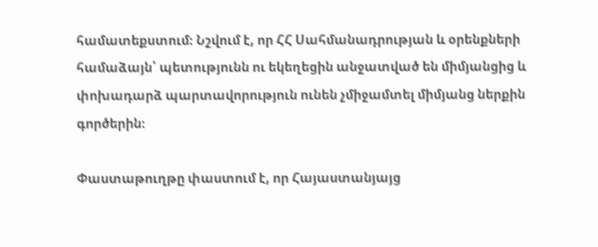համատեքստում։ Նշվում է, որ ՀՀ Սահմանադրության և օրենքների համաձայն՝ պետությունն ու եկեղեցին անջատված են միմյանցից և փոխադարձ պարտավորություն ունեն չմիջամտել միմյանց ներքին գործերին։

Փաստաթուղթը փաստում է, որ Հայաստանյայց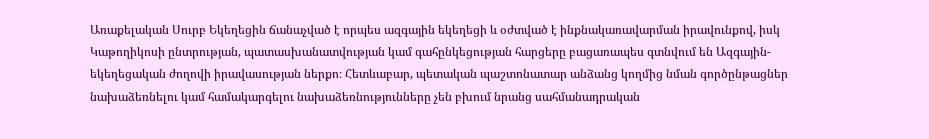Առաքելական Սուրբ Եկեղեցին ճանաչված է որպես ազգային եկեղեցի և օժտված է ինքնակառավարման իրավունքով, իսկ Կաթողիկոսի ընտրության, պատասխանատվության կամ գահընկեցության հարցերը բացառապես գտնվում են Ազգային-եկեղեցական ժողովի իրավասության ներքո։ Հետևաբար, պետական պաշտոնատար անձանց կողմից նման գործընթացներ նախաձեռնելու կամ համակարգելու նախաձեռնությունները չեն բխում նրանց սահմանադրական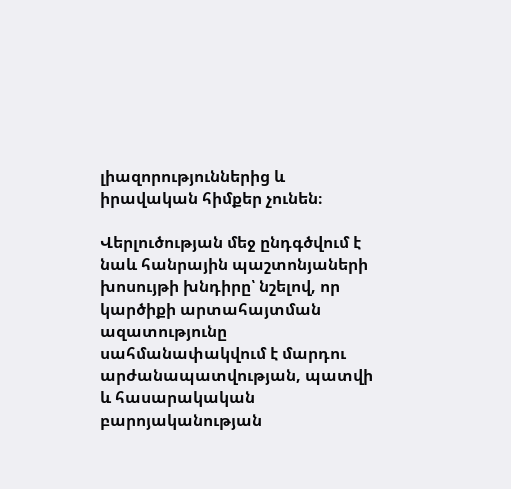լիազորություններից և իրավական հիմքեր չունեն։

Վերլուծության մեջ ընդգծվում է նաև հանրային պաշտոնյաների խոսույթի խնդիրը՝ նշելով, որ կարծիքի արտահայտման ազատությունը սահմանափակվում է մարդու արժանապատվության, պատվի և հասարակական բարոյականության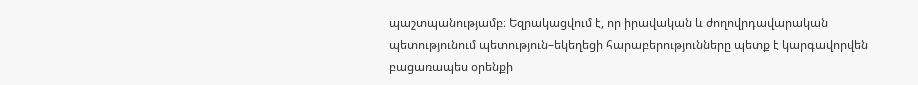պաշտպանությամբ։ Եզրակացվում է, որ իրավական և ժողովրդավարական պետությունում պետություն–եկեղեցի հարաբերությունները պետք է կարգավորվեն բացառապես օրենքի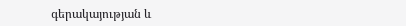գերակայության և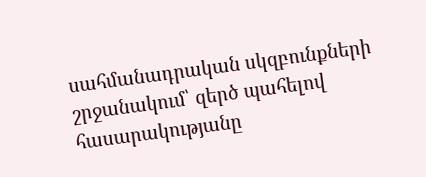սահմանադրական սկզբունքների շրջանակում՝ զերծ պահելով հասարակությանը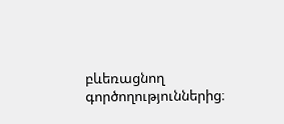բևեռացնող գործողություններից։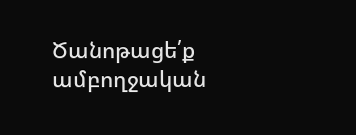Ծանոթացե՛ք ամբողջական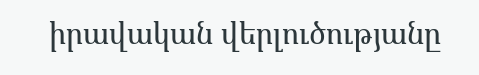իրավական վերլուծությանը